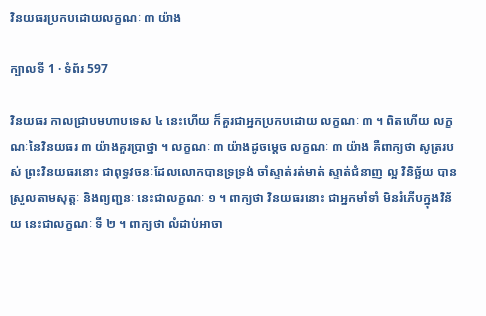វិនយធរប្រកបដោយលក្ខណៈ ៣ យ៉ាង

ក្បាលទី 1 · ទំព័រ 597

វិនយធរ កាលជ្រាបមហាបទេស ៤ នេះហើយ ក៏គួរជាអ្នកប្រកបដោយ លក្ខណៈ ៣ ។ ពិតហើយ លក្ខណៈនៃវិនយធរ ៣ យ៉ាងគួរប្រាថ្នា ។ លក្ខណៈ ៣ យ៉ាងដូចម្តេច លក្ខណៈ ៣ យ៉ាង គឺពាក្យថា សូត្ររបស់ ព្រះវិនយធរនោះ ជាពុទ្ធវចនៈដែលលោកបានទ្រទ្រង់ ចាំស្ទាត់រត់មាត់ ស្ទាត់ជំនាញ ល្អ វិនិច្ឆ័យ បានស្រួលតាមសុត្តៈ និងព្យញ្ជនៈ នេះជាលក្ខណៈ ១ ។ ពាក្យថា វិនយធរនោះ ជាអ្នកមាំទាំ មិនរំភើបក្នុងវិន័យ នេះជាលក្ខណៈ ទី ២ ។ ពាក្យថា លំដាប់អាចា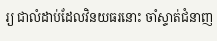រ្យ ជាលំដាប់ដែលវិនយធរនោះ ចាំស្ទាត់ជំនាញ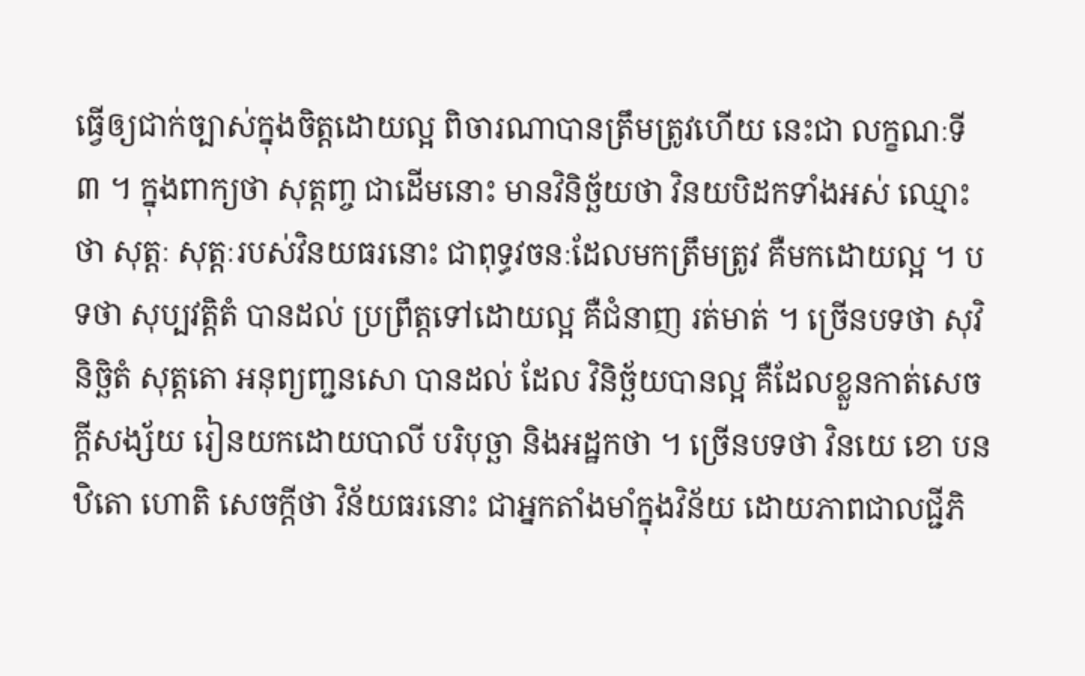ធ្វើឲ្យជាក់ច្បាស់ក្នុងចិត្តដោយល្អ ពិចារណាបានត្រឹមត្រូវហើយ នេះជា លក្ខណៈទី ៣ ។ ក្នុងពាក្យថា សុត្តញ្ច ជាដើមនោះ មានវិនិច្ឆ័យថា វិនយបិដកទាំងអស់ ឈ្មោះថា សុត្តៈ សុត្តៈរបស់វិនយធរនោះ ជាពុទ្ធវចនៈដែលមកត្រឹមត្រូវ គឺមកដោយល្អ ។ បទថា សុប្បវត្តិតំ បានដល់ ប្រព្រឹត្តទៅដោយល្អ គឺជំនាញ រត់មាត់ ។ ច្រើនបទថា សុវិនិច្ឆិតំ សុត្តតោ អនុព្យញ្ជនសោ បានដល់ ដែល វិនិច្ឆ័យបានល្អ គឺដែលខ្លួនកាត់សេចក្តីសង្ស័យ រៀនយកដោយបាលី បរិបុច្ឆា និងអដ្ឋកថា ។ ច្រើនបទថា វិនយេ ខោ បន ឋិតោ ហោតិ សេចក្តីថា វិន័យធរនោះ ជាអ្នកតាំងមាំក្នុងវិន័យ ដោយភាពជាលជ្ជីភិ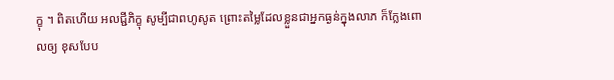ក្ខុ ។ ពិតហើយ អលជ្ជីភិក្ខុ សូម្បីជាពហូសូត ព្រោះតម្លៃដែលខ្លួនជាអ្នកធ្ងន់ក្នុងលាភ ក៏ក្លែងពោលឲ្យ ខុសបែប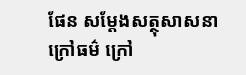ផែន សម្តែងសត្ថុសាសនាក្រៅធម៌ ក្រៅ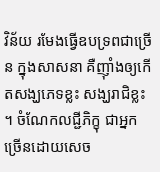វិន័យ រមែងធ្វើឧបទ្រពជាច្រើន ក្នុងសាសនា គឺញ៉ាំងឲ្យកើតសង្ឃភេទខ្លះ សង្ឃរាជិខ្លះ ។ ចំណែកលជ្ជីភិក្ខុ ជាអ្នកច្រើនដោយសេច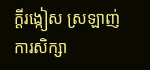ក្តីរង្កៀស ស្រឡាញ់ការសិក្សា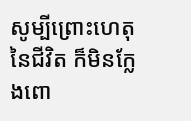សូម្បីព្រោះហេតុ នៃជីវិត ក៏មិនក្លែងពោ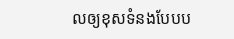លឲ្យខុសទំនងបែបប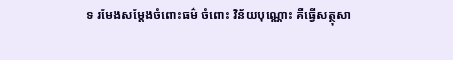ទ រមែងសម្តែងចំពោះធម៌ ចំពោះ វិន័យបុណ្ណោះ គឺធ្វើសត្ថុសា